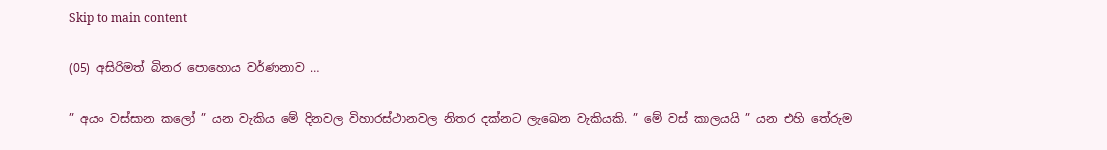Skip to main content

(05) අසිරිමත් බිනර පොහොය වර්ණනාව …

” අයං වස්සාන කලෝ ” යන වැකිය මේ දිනවල විහාරස්ථානවල නිතර දක්නට ලැඛෙන වැකියකි. ” මේ වස් කාලයයි ” යන එහි තේරුම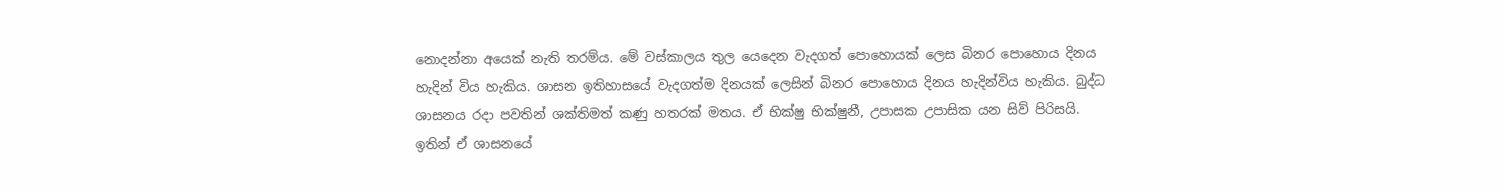නොදන්නා අයෙක් නැති තරම්ය. මේ වස්කාලය තුල යෙදෙන වැදගත් පොහොයක් ලෙස බිනර පොහොය දිනය හැදින් විය හැකිය. ශාසන ඉතිහාසයේ වැදගත්ම දිනයක් ලෙසින් බිනර පොහොය දිනය හැදින්විය හැකිය. බුද්ධ ශාසනය රදා පවතින් ශක්තිමත් කණු හතරක් මතය. ඒ භික්ෂු භික්ෂුනී, උපාසක උපාසික යන සිව් පිරිසයි. ඉතින් ඒ ශාසනයේ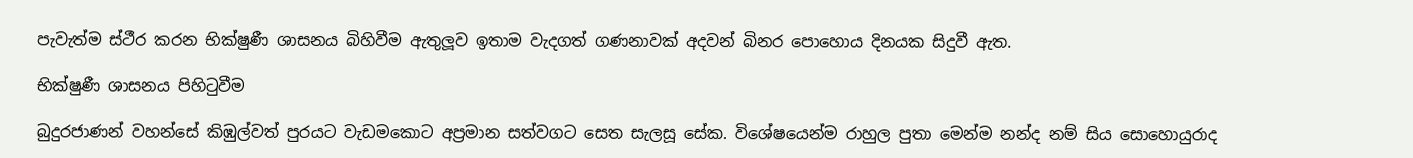පැවැත්ම ස්ථීර කරන භික්ෂුණී ශාසනය බිහිවීම ඇතුලූව ඉතාම වැදගත් ගණනාවක් අදවන් බිනර පොහොය දිනයක සිදුවී ඇත.

භික්ෂුණී ශාසනය පිහිටුවීම

බුදුරජාණන් වහන්සේ කිඹුල්වත් පුරයට වැඩමකොට අප්‍රමාන සත්වගට සෙත සැලසූ සේක. විශේෂයෙන්ම රාහුල පුතා මෙන්ම නන්ද නම් සිය සොහොයුරාද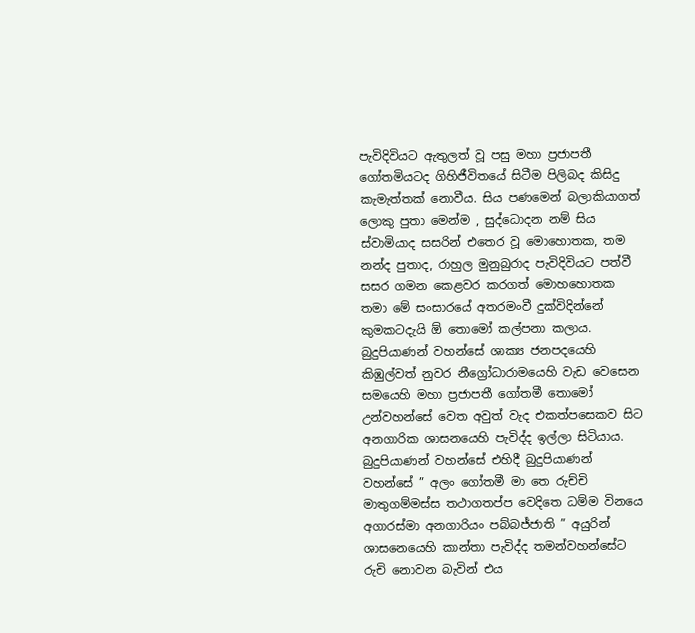පැවිදිවියට ඇතුලත් වූ පසු මහා ප්‍රජාපතී ගෝතමියටද ගිහිජීවිතයේ සිටීම පිලිබද කිසිදු කැමැත්තක් නොවීය. සිය පණමෙන් බලාකියාගත් ලොකු පුතා මෙන්ම , සුද්ධොදන නම් සිය ස්වාමියාද සසරින් එතෙර වූ මොහොතක, තම නන්ද පුතාද, රාහුල මුනුබුරාද පැවිදිවියට පත්වී සසර ගමන කෙළවර කරගත් මොහහොතක තමා මේ සංසාරයේ අතරමංවී දුක්විදින්නේ කුමකටදැයි ඕ තොමෝ කල්පනා කලාය.
බුදුපියාණන් වහන්සේ ශාක්‍ය ජනපදයෙහි කිඹුල්වත් නුවර නීග්‍රෝධාරාමයෙහි වැඩ වෙසෙන සමයෙහි මහා ප්‍රජාපතී ගෝතමී තොමෝ උන්වහන්සේ වෙත අවුත් වැද එකත්පසෙකව සිට අනගාරික ශාසනයෙහි පැවිද්ද ඉල්ලා සිටියාය. බුදුපියාණන් වහන්සේ එහිදී බුදුපියාණන් වහන්සේ ” අලං ගෝතමී මා තෙ රුච්චි මාතුගම්මස්ස තථාගතප්ප වෙදිතෙ ධම්ම විනයෙ අගාරස්මා අනගාරියං පබ්බජ්ජාති ” අයුරින් ශාසනෙයෙහි කාන්තා පැවිද්ද තමන්වහන්සේට රුචි නොවන බැවින් එය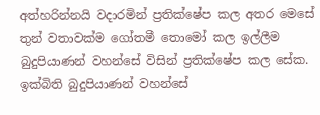අත්හරින්නයි වදාරමින් ප්‍රතික්ෂේප කල අතර මෙසේ තුන් වතාවක්ම ගෝතමී තොමෝ කල ඉල්ලීම බුදුපියාණන් වහන්සේ විසින් ප්‍රතික්ෂේප කල සේක.
ඉක්බිති බුදුපියාණන් වහන්සේ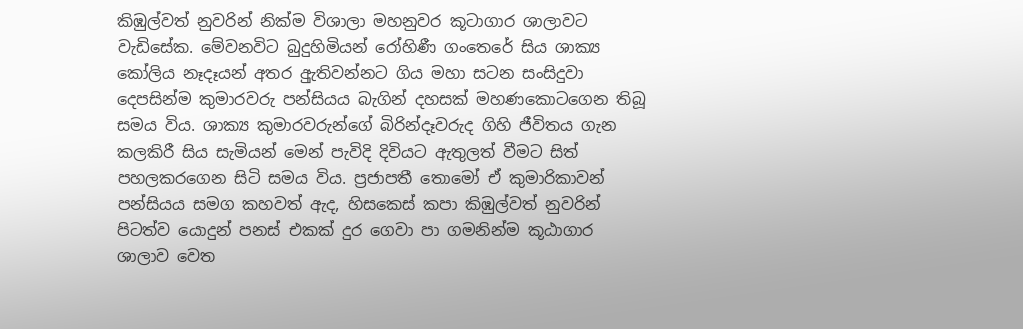කිඹුල්වත් නුවරින් නික්ම විශාලා මහනුවර කූටාගාර ශාලාවට වැඩිසේක. මේවනවිට බුදුහිමියන් රෝහිණී ගංතෙරේ සිය ශාක්‍ය කෝලිය නෑදෑයන් අතර අුැතිවන්නට ගිය මහා සටන සංසිදුවා දෙපසින්ම කුමාරවරු පන්සියය බැගින් දහසක් මහණකොටගෙන තිබූ සමය විය. ශාක්‍ය කුමාරවරුන්ගේ බිරින්දෑවරුද ගිහි ජීවිතය ගැන කලකිරී සිය සැමියන් මෙන් පැවිදි දිවියට ඇතුලත් වීමට සිත් පහලකරගෙන සිටි සමය විය. ප්‍රජාපතී තොමෝ ඒ කුමාරිකාවන් පන්සියය සමග කහවත් ඇද, හිසකෙස් කපා කිඹුල්වත් නුවරින් පිටත්ව යොදුන් පනස් එකක් දුර ගෙවා පා ගමනින්ම කූඨාගාර ශාලාව වෙත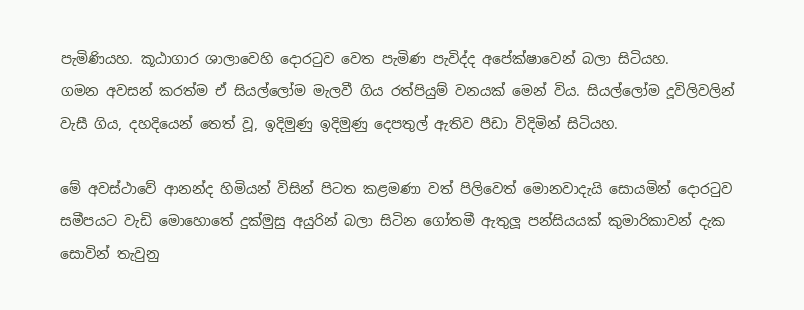පැමිණියහ. කූඨාගාර ශාලාවෙහි දොරටුව වෙත පැමිණ පැවිද්ද අපේක්ෂාවෙන් බලා සිටියහ.
ගමන අවසන් කරත්ම ඒ සියල්ලෝම මැලවී ගිය රත්පියුම් වනයක් මෙන් විය. සියල්ලෝම දූවිලිවලින් වැසී ගිය, දහදියෙන් තෙත් වූ, ඉදිමුණු ඉදිමුණු දෙපතුල් ඇතිව පීඩා විදිමින් සිටියහ.

මේ අවස්ථාවේ ආනන්ද හිමියන් විසින් පිටත කළමණා වත් පිලිවෙත් මොනවාදැයි සොයමින් දොරටුව සමීපයට වැඩි මොහොතේ දුක්මුසු අයුරින් බලා සිටින ගෝතමී ඇතුලූ පන්සියයක් කුමාරිකාවන් දැක සොවින් තැවුනු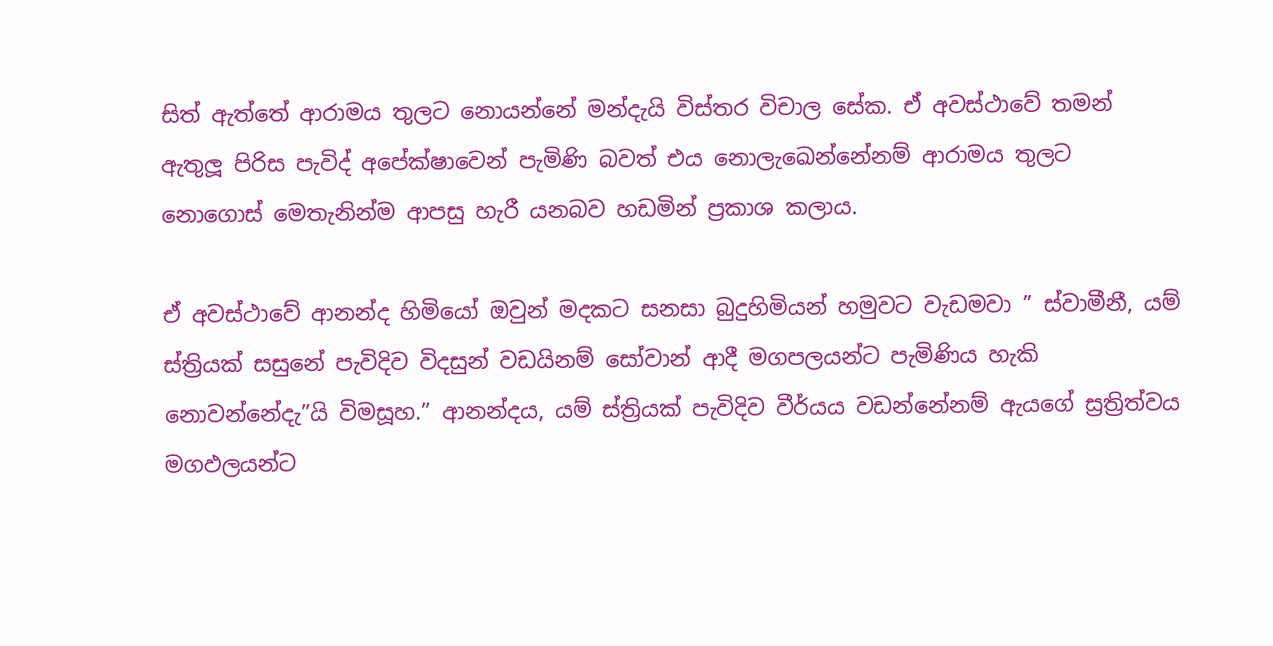සිත් ඇත්තේ ආරාමය තුලට නොයන්නේ මන්දැයි විස්තර විචාල සේක. ඒ අවස්ථාවේ තමන් ඇතුලූ පිරිස පැවිද් අපේක්ෂාවෙන් පැමිණි බවත් එය නොලැඛෙන්නේනම් ආරාමය තුලට නොගොස් මෙතැනින්ම ආපසු හැරී යනබව හඩමින් ප්‍රකාශ කලාය.

ඒ අවස්ථාවේ ආනන්ද හිමියෝ ඔවුන් මදකට සනසා බුදුහිමියන් හමුවට වැඩමවා ” ස්වාමීනී, යම් ස්ත්‍රියක් සසුනේ පැවිදිව විදසුන් වඩයිනම් සෝවාන් ආදී මගපලයන්ට පැමිණිය හැකි නොවන්නේදැ”යි විමසූහ.” ආනන්දය, යම් ස්ත්‍රියක් පැවිදිව වීර්යය වඩන්නේනම් ඇයගේ ස්‍රත්‍රිත්වය මගඵලයන්ට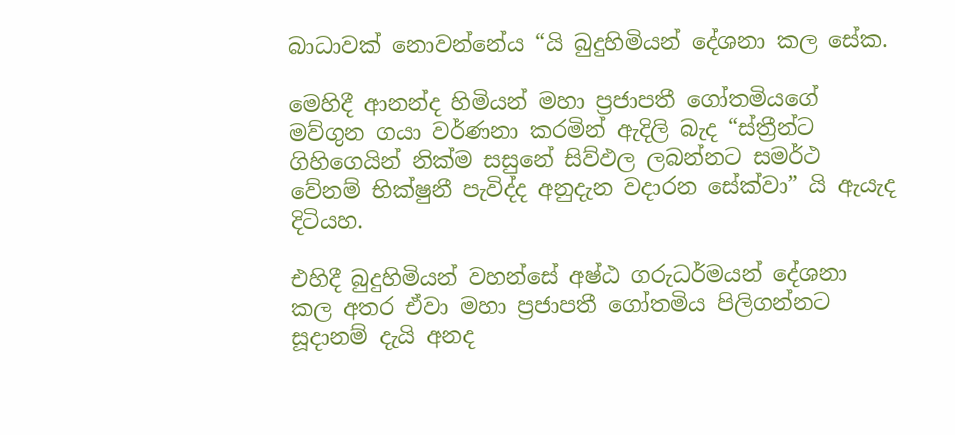බාධාවක් නොවන්නේය “යි බුදුහිමියන් දේශනා කල සේක.

මෙහිදී ආනන්ද හිමියන් මහා ප්‍රජාපතී ගෝතමියගේ මව්ගුන ගයා වර්ණනා කරමින් ඇදිලි බැද “ස්ත්‍රීන්ට ගිහිගෙයින් නික්ම සසුනේ සිව්ඵල ලබන්නට සමර්ථ වේනම් භික්ෂුනී පැවිද්ද අනුදැන වදාරන සේක්වා” යි ඇයැද දිටියහ.

එහිදී බුදුහිමියන් වහන්සේ අෂ්ඨ ගරුධර්මයන් දේශනා කල අතර ඒවා මහා ප්‍රජාපතී ගෝතමිය පිලිගන්නට සූදානම් දැයි අනද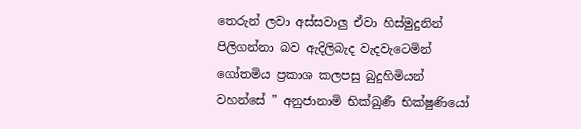තෙරුන් ලවා අස්සවාලු ඒවා හිස්මුදුනින් පිලිගන්නා බව ඇදිලිබැද වැදවැටෙමින් ගෝතමිය ප්‍රකාශ කලපසු බුදුහිමියන් වහන්සේ ” අනුජානාමි භික්ඛුණී භික්ෂුණියෝ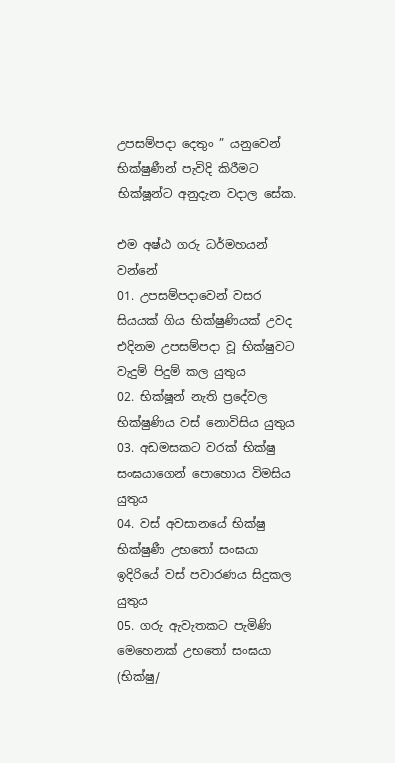උපසම්පදා දෙතුං ” යනුවෙන් භික්ෂුණීන් පැවිදි කිරීමට භික්ෂූන්ට අනුදැන වදාල සේක.

එම අෂ්ඨ ගරු ධර්මහයන් වන්නේ
01. උපසම්පදාවෙන් වසර සියයක් ගිය භික්ෂුණියක් උවද එදිනම උපසම්පදා වූ භික්ෂුවට වැදුම් පිදුම් කල යුතුය
02. භික්ෂූන් නැති ප්‍රදේවල භික්ෂුණිය වස් නොවිසිය යුතුය
03. අඩමසකට වරක් භික්ෂු සංඝයාගෙන් පොහොය විමසිය යුතුය
04. වස් අවසානයේ භික්ෂු භික්ෂුණී උභතෝ සංඝයා ඉදිරියේ වස් පවාරණය සිදුකල යුතුය
05. ගරු ඇවැතකට පැමිණි මෙහෙනක් උභතෝ සංඝයා (භික්ෂු/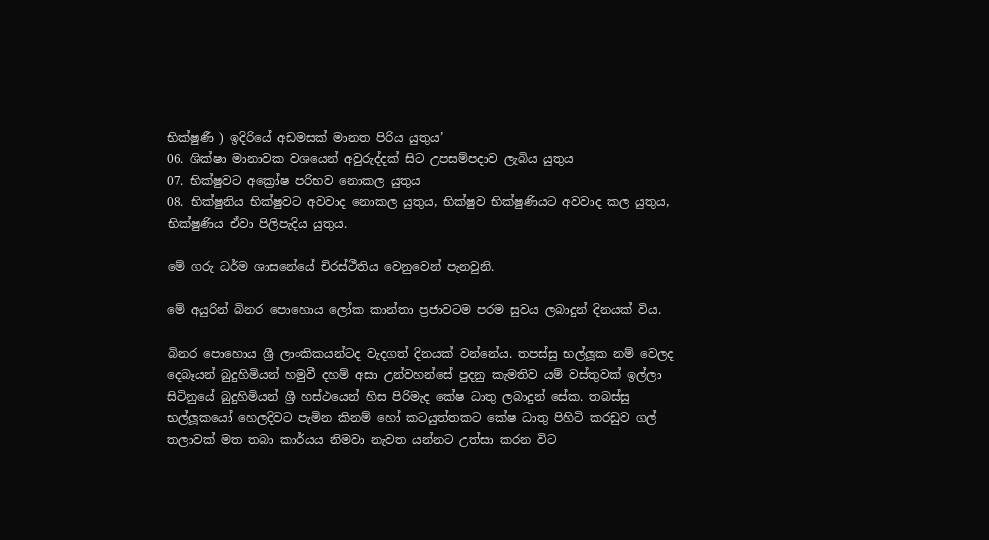භික්ෂුණී ) ඉදිරියේ අඩමසක් මානත පිරිය යුතුය’
06. ශික්ෂා මානාවක වශයෙන් අවුරුද්දක් සිට උපසම්පදාව ලැබිය යුතුය
07. භික්ෂුවට අක්‍රෝෂ පරිභව නොකල යුතුය
08. භික්ෂුනිය භික්ෂුවට අවවාද නොකල යුතුය, භික්ෂුව භික්ෂුණියට අවවාද කල යුතුය, භික්ෂුණිය ඒවා පිලිපැදිය යුතුය.

මේ ගරු ධර්ම ශාසනේයේ චිරස්ථීතිය වෙනුවෙන් පැනවුනි.

මේ අයුරින් බිනර පොහොය ලෝක කාන්තා ප්‍රජාවටම පරම සුවය ලබාදුන් දිනයක් විය.

බිනර පොහොය ශ්‍රී ලාංකිකයන්ටද වැදගත් දිනයක් වන්නේය. තපස්සු භල්ලූක නම් වෙලද දෙබෑයන් බුදුහිමියන් හමුවී දහම් අසා උන්වහන්සේ පුදනු කැමතිව යම් වස්තුවක් ඉල්ලා සිටිනුයේ බුදුහිමියන් ශ්‍රී හස්ථයෙන් හිස පිරිමැද කේෂ ධාතු ලබාදුන් සේක. තබස්සු භල්ලූකයෝ හෙලදිවට පැමින කිනම් හෝ කටයුත්තකට කේෂ ධාතු පිහිටි කරඩුව ගල් තලාවක් මත තබා කාර්යය නිමවා නැවත යන්නට උත්සා කරන විට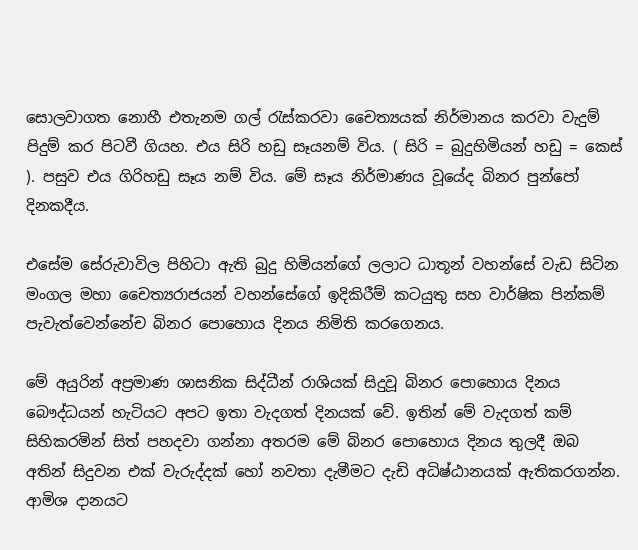සොලවාගත නොහී එතැනම ගල් රැස්කරවා චෛත්‍යයක් නිර්මානය කරවා වැදුම් පිදුම් කර පිටවී ගියහ. එය සිරි හඩු සෑයනම් විය. ( සිරි = බුදුහිමියන් හඩු = කෙස් ). පසුව එය ගිරිහඩු සෑය නම් විය. මේ සෑය නිර්මාණය වූයේද බිනර පුන්පෝ දිනකදීය.

එසේම සේරුවාවිල පිහිටා ඇති බුදු හිමියන්ගේ ලලාට ධාතූන් වහන්සේ වැඩ සිටින මංගල මහා චෛත්‍යරාජයන් වහන්සේගේ ඉදිකිරීම් කටයුතු සහ වාර්ෂික පින්කම් පැවැත්වෙන්නේච බිනර පොහොය දිනය නිමිති කරගෙනය.

මේ අයුරින් අප්‍රමාණ ශාසනික සිද්ධීන් රාශියක් සිදුවූ බිනර පොහොය දිනය බෞද්ධයන් හැටියට අපට ඉතා වැදගත් දිනයක් වේ. ඉතින් මේ වැදගත් කම් සිහිකරමින් සිත් පහදවා ගන්නා අතරම මේ බිනර පොහොය දිනය තුලදී ඔබ අතින් සිදුවන එක් වැරුද්දක් හෝ නවතා දැමීමට දැඩි අධිෂ්ඨානයක් ඇතිකරගන්න. ආමිශ දානයට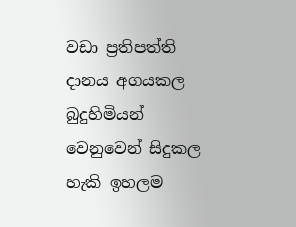වඩා ප්‍රතිපත්ති දානය අගයකල බුදුහිමියන් වෙනුවෙන් සිදුකල හැකි ඉහලම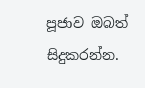පූජාව ඔබත් සිදුකරන්න.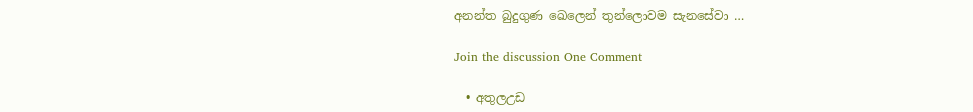අනන්ත බුදුගුණ ඛෙලෙන් තුන්ලොවම සැනසේවා …

Join the discussion One Comment

  • අතුලඋඩ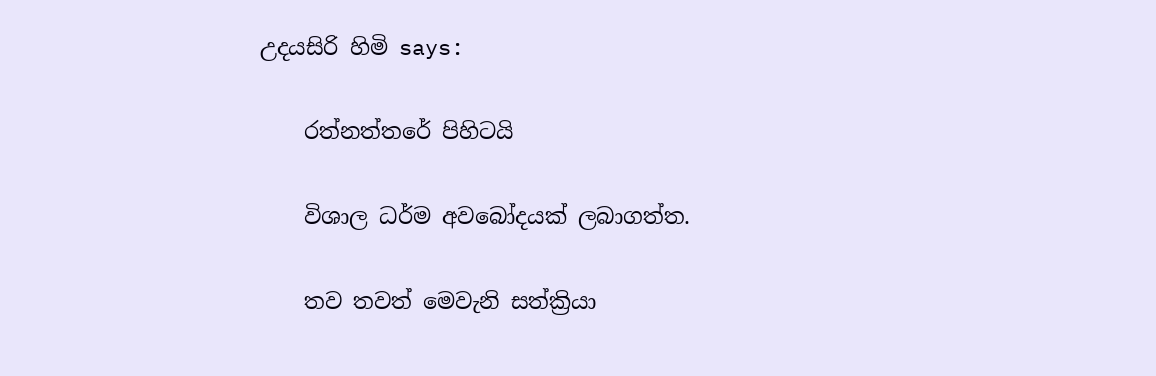උදයසිරි හිමි says:

    රත්නත්තරේ පිහිටයි

    විශාල ධර්ම අවබෝදයක් ලබාගත්ත.

    තව තවත් මෙවැනි සත්ක්‍රියා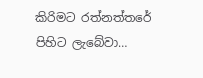කිරිමට රත්නත්තරේ පිහිට ලැබේවා…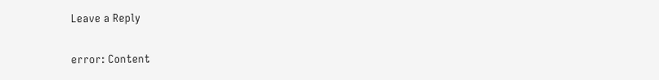Leave a Reply

error: Content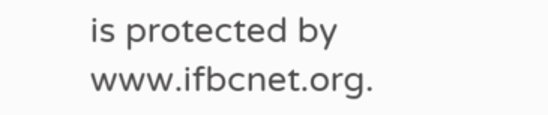is protected by www.ifbcnet.org.